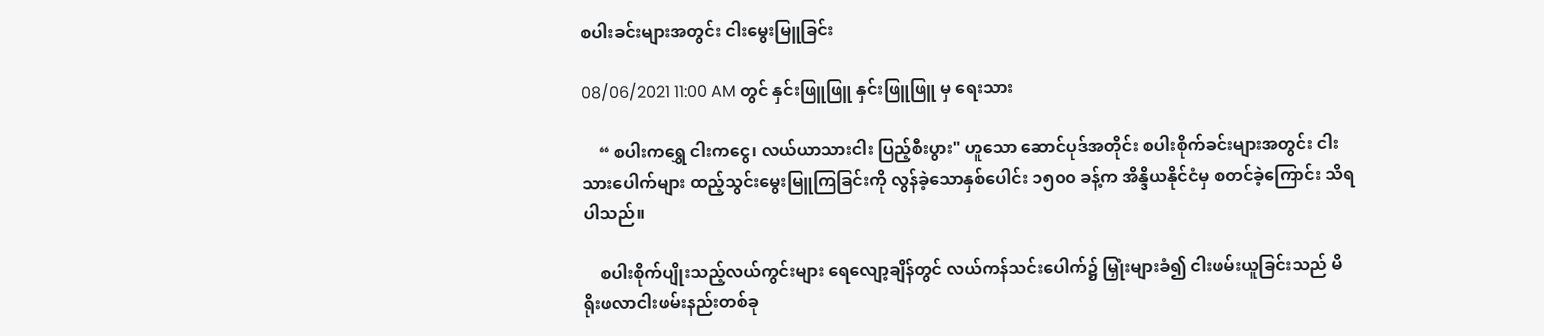စပါးခင်းများအတွင်း ငါးမွေးမြူခြင်း

08/06/2021 11:00 AM တွင် နှင်းဖြူဖြူ နှင်းဖြူဖြူ မှ ရေးသား

    “ စပါးကရွှေ ငါးကငွေ၊ လယ်ယာသားငါး ပြည့်စီးပွား" ဟူသော ဆောင်ပုဒ်အတိုင်း စပါးစိုက်ခင်းများအတွင်း ငါးသားပေါက်များ ထည့်သွင်းမွေးမြူကြခြင်းကို လွန်ခဲ့သောနှစ်ပေါင်း ၁၅၀၀ ခန့်က အိန္ဒိယနိုင်ငံမှ စတင်ခဲ့ကြောင်း သိရပါသည်။

    စပါးစိုက်ပျိုးသည့်လယ်ကွင်းများ ရေလျော့ချိန်တွင် လယ်ကန်သင်းပေါက်၌ မြှုံးများခံ၍ ငါးဖမ်းယူခြင်းသည် မိရိုးဖလာငါးဖမ်းနည်းတစ်ခု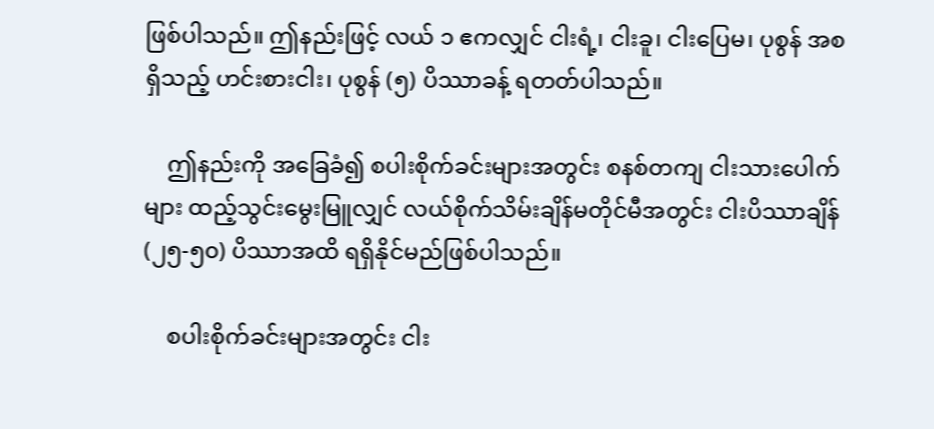ဖြစ်ပါသည်။ ဤနည်းဖြင့် လယ် ၁ ဧကလျှင် ငါးရံ့၊ ငါးခူ၊ ငါးပြေမ၊ ပုစွန် အစရှိသည့် ဟင်းစားငါး၊ ပုစွန် (၅) ပိဿာခန့် ရတတ်ပါသည်။

    ဤနည်းကို အခြေခံ၍ စပါးစိုက်ခင်းများအတွင်း စနစ်တကျ ငါးသားပေါက်များ ထည့်သွင်းမွေးမြူလျှင် လယ်စိုက်သိမ်းချိန်မတိုင်မီအတွင်း ငါးပိဿာချိန် (၂၅-၅၀) ပိဿာအထိ ရရှိနိုင်မည်ဖြစ်ပါသည်။

    စပါးစိုက်ခင်းများအတွင်း ငါး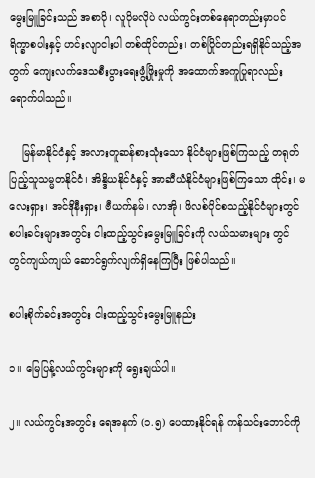မွေးမြူခြင်းသည် အစာပို၊ လူပိုမလိုပဲ လယ်ကွင်းတစ်နေရာတည်းမှာပင် ရိက္ခာစပါးနှင့် ဟင်းလျာငါးပါ တစ်ထိုင်တည်း၊ တစ်ပြိုင်တည်းရရှိနိုင်သည့်အတွက် ကျေးလက်ဒေသစီးပွားရေးဖွံ့ဖြိုးမှုကို အထောက်အကူပြုရာလည်း ရောက်ပါသည်။

    မြန်မာနိုင်ငံနှင့် အလားတူဆန်စားသုံးသော နိုင်ငံများဖြစ်ကြသည့် တရုတ်ပြည့်သူသမ္မတနိုင်ငံ၊ အိန္ဒိယနိုင်ငံနှင့် အာဆီယံနိုင်ငံများဖြစ်ကြသော ထိုင်း၊ မလေးရှား၊ အင်ဒိုနီးရှား၊ ဗီယက်နမ်၊ လာအို၊ ဖိလစ်ပိုင်စသည့်နိုင်ငံများတွင် စပါးခင်းများအတွင်း ငါးထည့်သွင်းမွေးမြူခြင်းကို လယ်သမားများ တွင်တွင်ကျယ်ကျယ် ဆောင်ရွက်လျက်ရှိနေကြပြီး ဖြစ်ပါသည်။

စပါးစိုက်ခင်းအတွင်း ငါးထည့်သွင်းမွေးမြူနည်း

၁။ မြေပြန့်လယ်ကွင်းများကို ရွေးချယ်ပါ။

၂။ လယ်ကွင်းအတွင်း ရေအနက် (၁.၅) ပေထားနိုင်ရန် ကန်သင်းဘောင်ကို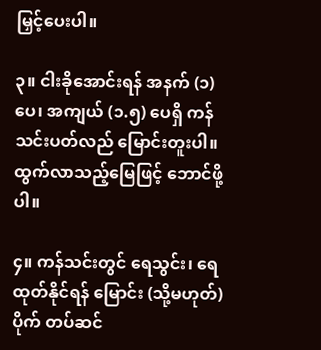မြှင့်ပေးပါ။

၃။ ငါးခိုအောင်းရန် အနက် (၁) ပေ၊ အကျယ် (၁.၅) ပေရှိ ကန်သင်းပတ်လည် မြောင်းတူးပါ။ ထွက်လာသည့်မြေဖြင့် ဘောင်ဖို့ပါ။

၄။ ကန်သင်းတွင် ရေသွင်း၊ ရေထုတ်နိုင်ရန် မြောင်း (သို့မဟုတ်) ပိုက် တပ်ဆင်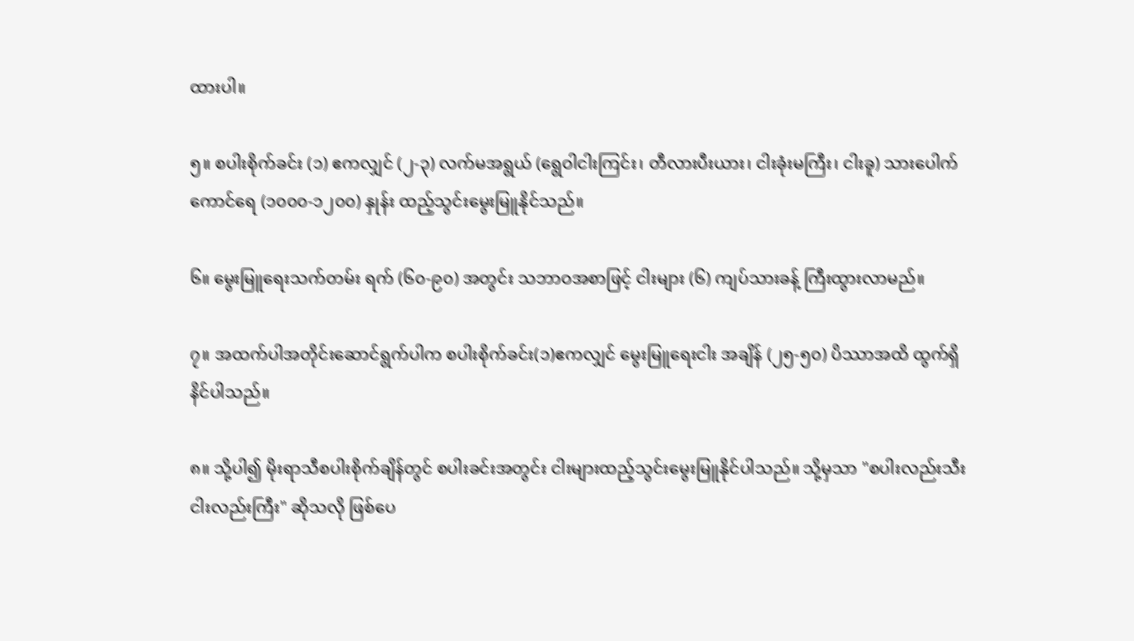ထားပါ။

၅။ စပါးစိုက်ခင်း (၁) ဧကလျှင် (၂-၃) လက်မအရွယ် (ရွေဝါငါးကြင်း၊ တီလားပီးယား၊ ငါးခုံးမကြီး၊ ငါးခူ) သားပေါက်ကောင်ရေ (၁၀၀၀-၁၂၀၀) နှုန်း ထည့်သွင်းမွေးမြူနိုင်သည်။

၆။ မွေးမြူရေးသက်တမ်း ရက် (၆၀-၉၀) အတွင်း သဘာဝအစာဖြင့် ငါးများ (၆) ကျပ်သားခန့် ကြီးထွားလာမည်။

၇။ အထက်ပါအတိုင်းဆောင်ရွက်ပါက စပါးစိုက်ခင်း(၁)ဧကလျှင် မွေးမြူရေးငါး အချိန် (၂၅-၅၀) ပိဿာအထိ ထွက်ရှိနိင်ပါသည်။

၈။ သို့ပါ၍ မိုးရာသီစပါးစိုက်ချိန်တွင် စပါးခင်းအတွင်း ငါးများထည့်သွင်းမွေးမြူနိုင်ပါသည်။ သို့မှသာ "စပါးလည်းသီး ငါးလည်းကြီး" ဆိုသလို ဖြစ်ပေ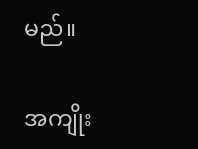မည်။

အကျိုး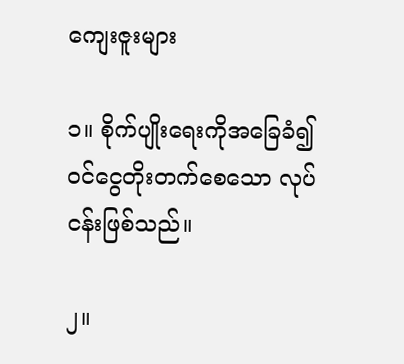ကျေးဇူးများ

၁။ စိုက်ပျိုးရေးကိုအခြေခံ၍ ဝင်ငွေတိုးတက်စေသော လုပ်ငန်းဖြစ်သည်။

၂။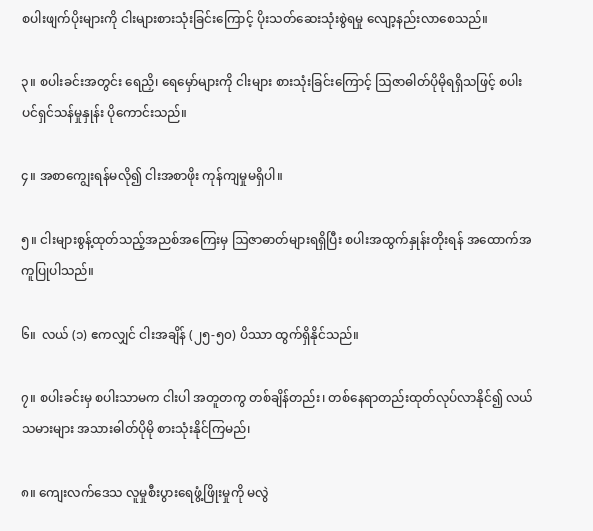စပါးဖျက်ပိုးများကို ငါးများစားသုံးခြင်းကြောင့် ပိုးသတ်ဆေးသုံးစွဲရမှု လျော့နည်းလာစေသည်။

၃။ စပါးခင်းအတွင်း ရေညှိ၊ ရေမှော်များကို ငါးများ စားသုံးခြင်းကြောင့် ဩဇာဓါတ်ပိုမိုရရှိသဖြင့် စပါးပင်ရှင်သန်မှုနှုန်း ပိုကောင်းသည်။

၄။ အစာကျွေးရန်မလို၍ ငါးအစာဖိုး ကုန်ကျမှုမရှိပါ။

၅။ ငါးများစွန့်ထုတ်သည့်အညစ်အကြေးမှ ဩဇာဓာတ်များရရှိပြီး စပါးအထွက်နှုန်းတိုးရန် အထောက်အကူပြုပါသည်။

၆။  လယ် (၁) ဧကလျှင် ငါးအချိန် (၂၅-၅၀) ပိဿာ ထွက်ရှိနိုင်သည်။

၇။ စပါးခင်းမှ စပါးသာမက ငါးပါ အတူတကွ တစ်ချိန်တည်း၊ တစ်နေရာတည်းထုတ်လုပ်လာနိုင်၍ လယ်သမားများ အသားဓါတ်ပိုမို စားသုံးနိုင်ကြမည်၊

၈။ ကျေးလက်ဒေသ လူမှုစီးပွားရေဖွံ့ဖြိုးမှုကို မလွဲ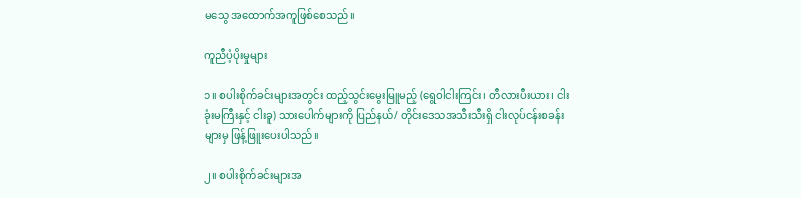မသွေ အထောက်အကူဖြစ်စေသည်။

ကူညီပံ့ပိုးမှုများ

၁။ စပါးစိုက်ခင်းများအတွင်း ထည့်သွင်းမွေးမြူမည့် (ရွေဝါငါးကြင်း၊ တီလားပီးယား၊ ငါးခုံးမကြီးနှင့် ငါးခူ) သားပေါက်များကို ပြည်နယ်/ တိုင်းဒေသအသီးသီးရှိ ငါးလုပ်ငန်းစခန်းများမှ ဖြန့်ဖြူးပေးပါသည်။

၂။ စပါးစိုက်ခင်းများအ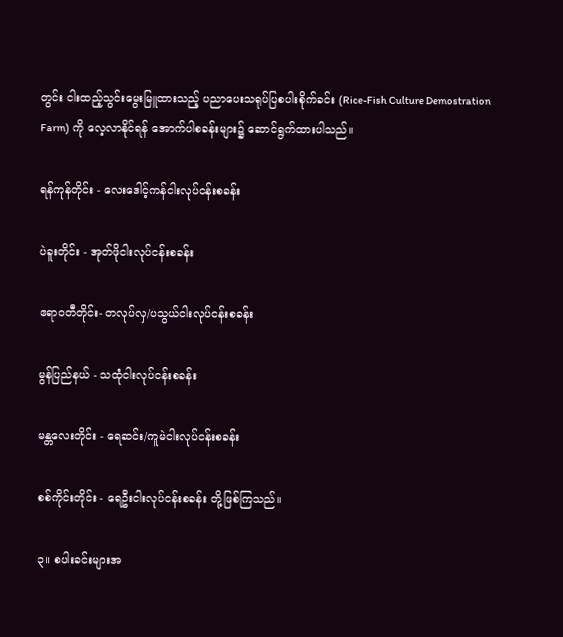တွင်း ငါးထည့်သွင်းမွေးမြူထားသည့် ပညာပေးသရုပ်ပြစပါးစိုက်ခင်း (Rice-Fish Culture Demostration Farm) ကို လေ့လာနိုင်ရန် အောက်ပါစခန်းများ၌ ဆောင်ရွက်ထားပါသည်။

ရန်ကုန်တိုင်း - လေးဒေါင့်ကန်ငါးလုပ်ငန်းစခန်း

ပဲခူးတိုင်း - အုတ်ဖိုငါးလုပ်ငန်းစခန်း

ဧရာဝတီတိုင်း- တလုပ်လှ/ပသွယ်ငါးလုပ်ငန်းစခန်း

မွန်ပြည်နယ် - သထုံငါးလုပ်ငန်းစခန်း

မန္တလေးတိုင်း - ရေဆင်း/ကူမဲငါးလုပ်ငန်းစခန်း

စစ်ကိုင်းတိုင်း - ရေဦးငါးလုပ်ငန်းစခန်း တို့ဖြစ်ကြသည်။

၃။ စပါးခင်းများအ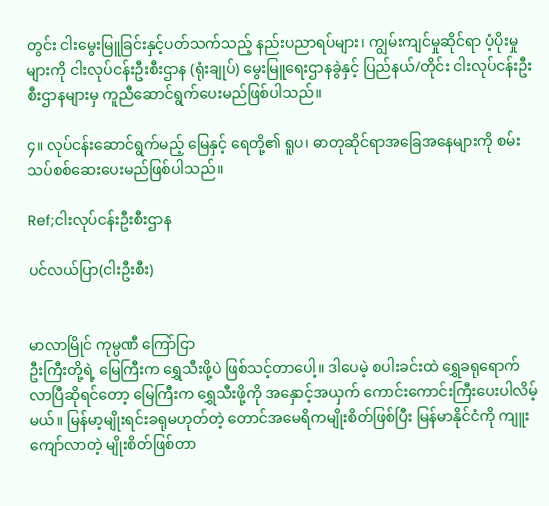တွင်း ငါးမွေးမြူခြင်းနှင့်ပတ်သက်သည့် နည်းပညာရပ်များ၊ ကျွမ်းကျင်မှုဆိုင်ရာ ပံ့ပိုးမှုများကို ငါးလုပ်ငန်းဦးစီးဌာန (ရုံးချုပ်) မွေးမြူရေးဌာနခွဲနှင့် ပြည်နယ်/တိုင်း ငါးလုပ်ငန်းဦးစီးဌာနများမှ ကူညီဆောင်ရွက်ပေးမည်ဖြစ်ပါသည်။

၄။ လုပ်ငန်းဆောင်ရွက်မည့် မြေနှင့် ရေတို့၏ ရူပ၊ ဓာတုဆိုင်ရာအခြေအနေများကို စမ်းသပ်စစ်ဆေးပေးမည်ဖြစ်ပါသည်။

Ref;ငါးလုပ်ငန်းဦးစီးဌာန

ပင်လယ်ပြာ(ငါးဦးစီး)


မာလာမြိုင် ကုမ္ပဏီ ကြော်ငြာ
ဦးကြီးတို့ရဲ့ မြေကြီးက ရွှေသီးဖို့ပဲ ဖြစ်သင့်တာပေါ့။ ဒါပေမဲ့ စပါးခင်းထဲ ရွှေခရုရောက်လာပြီဆိုရင်တော့ မြေကြီးက ရွှေသီးဖို့ကို အနှောင့်အယှက် ကောင်းကောင်းကြီးပေးပါလိမ့်မယ်။ မြန်မာ့မျိုးရင်းခရုမဟုတ်တဲ့ တောင်အမေရိကမျိုးစိတ်ဖြစ်ပြီး မြန်မာနိုင်ငံကို ကျူးကျော်လာတဲ့ မျိုးစိတ်ဖြစ်တာ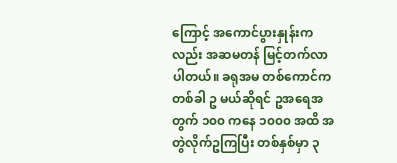ကြောင့် အကောင်ပွားနှုန်းကလည်း အဆမတန် မြင့်တက်လာပါတယ်။ ခရုအမ တစ်ကောင်က တစ်ခါ ဥ မယ်ဆိုရင် ဥအရေအတွက် ၁၀၀ ကနေ ၁၀၀၀ အထိ အတွဲလိုက်ဥကြပြီး တစ်နှစ်မှာ ၃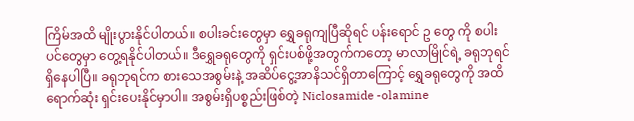ကြိမ်အထိ မျိုးပွားနိုင်ပါတယ်။ စပါးခင်းတွေမှာ ရွှေခရုကျပြီဆိုရင် ပန်းရောင် ဥ တွေ ကို စပါးပင်တွေမှာ တွေ့ရနိုင်ပါတယ်။ ဒီရွှေခရုတွေကို ရှင်းပစ်ဖို့အတွက်ကတော့ မာလာမြိုင်ရဲ့ ခရုဘုရင် ရှိနေပါပြီ။ ခရုဘုရင်က စားသေအစွမ်းနဲ့ အဆိပ်ငွေ့အာနိသင်ရှိတာကြောင့် ရွှေခရုတွေကို အထိရောက်ဆုံး ရှင်းပေးနိုင်မှာပါ။ အစွမ်းရှိပစ္စည်းဖြစ်တဲ့ Niclosamide -olamine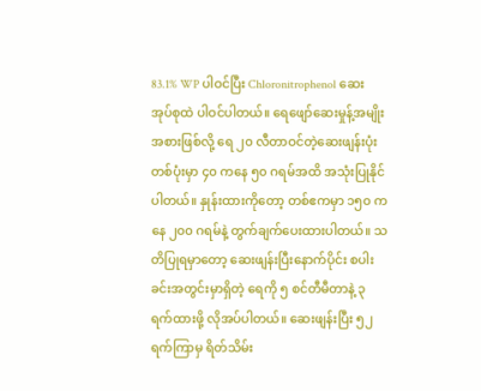83.1% WP ပါဝင်ပြီး Chloronitrophenol ဆေးအုပ်စုထဲ ပါဝင်ပါတယ်။ ရေဖျော်ဆေးမှုန့်အမျိုးအစားဖြစ်လို့ ရေ ၂၀ လီတာဝင်တဲ့ဆေးဖျန်းပုံး တစ်ပုံးမှာ ၄၀ ကနေ ၅၀ ဂရမ်အထိ အသုံးပြုနိုင်ပါတယ်။ နှုန်းထားကိုတော့ တစ်ဧကမှာ ၁၅၀ ကနေ ၂၀၀ ဂရမ်နဲ့ တွက်ချက်ပေးထားပါတယ်။ သတိပြုရမှာတော့ ဆေးဖျန်းပြီးနောက်ပိုင်း စပါးခင်းအတွင်းမှာရှိတဲ့ ရေကို ၅ စင်တီမီတာနဲ့ ၃ ရက်ထားဖို့ လိုအပ်ပါတယ်။ ဆေးဖျန်းပြီး ၅၂ ရက်ကြာမှ ရိတ်သိမ်း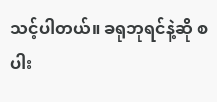သင့်ပါတယ်။ ခရုဘုရင်နဲ့ဆို စပါး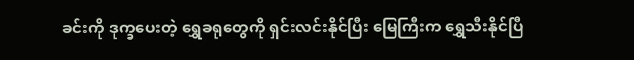ခင်းကို ဒုက္ခပေးတဲ့ ရွှေခရုတွေကို ရှင်းလင်းနိုင်ပြီး မြေကြီးက ရွှေသီးနိုင်ပြီ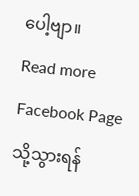ပေါ့ဗျာ။
Read more Facebook Page သို့သွားရန်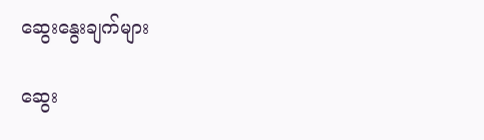ဆွေးနွေးချက်များ

ဆွေး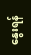နွေးရန်